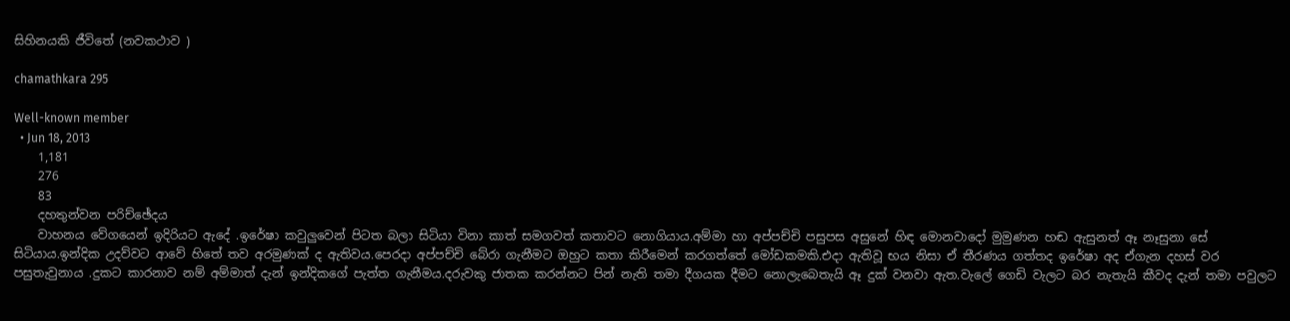සිහිනයකි ජීවිතේ (නවකථාව )

chamathkara 295

Well-known member
  • Jun 18, 2013
    1,181
    276
    83
    දහතුන්වන පරිච්ඡේදය
    වාහනය වේගයෙන් ඉදිරියට ඇදේ .ඉරේෂා කවුලුවෙන් පිටත බලා සිටියා විනා කාත් සමගවත් කතාවට නොගියාය.අම්මා හා අප්පච්චි පසුපස අසුනේ හිඳ මොනවාදෝ මුමුණන හඬ ඇසුනත් ඈ නෑසුනා සේ සිටියාය.ඉන්දික උදව්වට ආවේ හිතේ තව අරමුණක් ද ඇතිවය.පෙරදා අප්පච්චි බේරා ගැනීමට ඔහුට කතා කිරීමෙන් කරගත්තේ මෝඩකමකි.එදා ඇතිවූ භය නිසා ඒ තීරණය ගත්තද ඉරේෂා අද ඒගැන දහස් වර පසුතැවුනාය .දුකට කාරනාව නම් අම්මාත් දැන් ඉන්දිකගේ පැත්ත ගැනීමය.දරුවකු ජාතක කරන්නට පින් නැති තමා දීගයක දීමට නොලැබෙතැයි ඈ දුක් වනවා ඇත.වැලේ ගෙඩි වැලට බර නැතැයි කීවද දැන් තමා පවුලට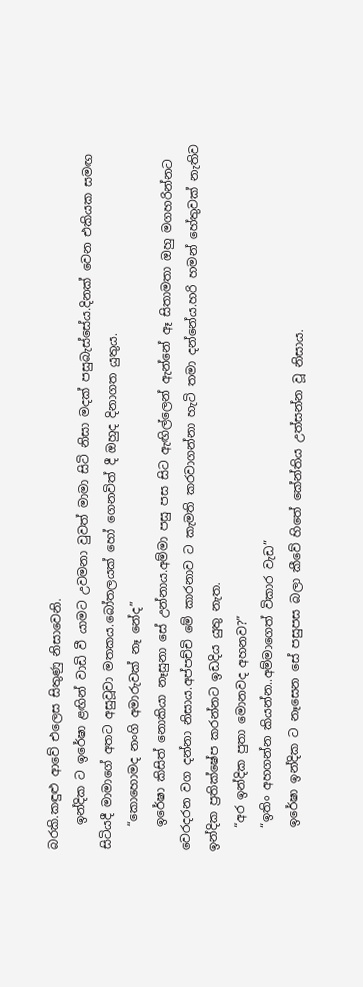බරකි.කඳුළු ආවේ එලෙස සිතුණු නිසාවෙනි.
    ඉන්දික ට ඉරේෂා ළඟින් වාඩි වී යාමට උවමනා වුවත් මාමා සිටි නිසා මදක් පසුබැස්සේය.දිනක් වෙන එකියක සමඟ සිටියදී මාමාගේ අතට අසුවූවා මතකය.බෝතලයක් හෝ ගෙනවිත් දී ඔහුද දිනාගත යුතුය.
    “කොහොමද නංගි අමාරුවක් නෑ නේද”
    ඉරේෂා කිසිත් නොකියා නෑසුනා සේ උන්නාය.අම්මා පසු පස සිට ඇඟිල්ලෙන් ඇන්නේ ඈ සිතාමතා ඔහු මගහරින්නට වෙරදරන වග දන්නා නිසාය.අප්පච්චි මේ කාරනාව ට කැමති කරවාගන්නා හැටි තමා දන්නේය.හරි හමන් හේතුවක් නැතිව ඉන්දික ප්‍රතික්ෂේප කරන්නට ඉඩදිය යුතු නැත.
    “අර ඉන්දික පුතා මොනවද අහනව?”
    “ඉතිං අහගන්න කියන්න..අම්මාගෙත් විකාර වැඩ”
    ඉරේෂා ඉන්දික ට නෑසෙන සේ පසුපස බලා කීවේ හිතේ කේන්තිය උත්සන්න වූ නිසාය.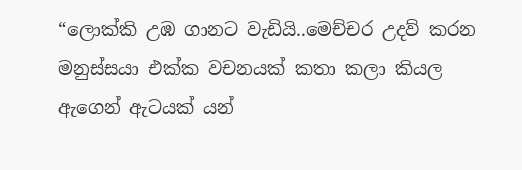“ලොක්කි උඹ ගානට වැඩියි..මෙච්චර උදව් කරන මනුස්සයා එක්ක වචනයක් කතා කලා කියල ඇගෙන් ඇටයක් යන්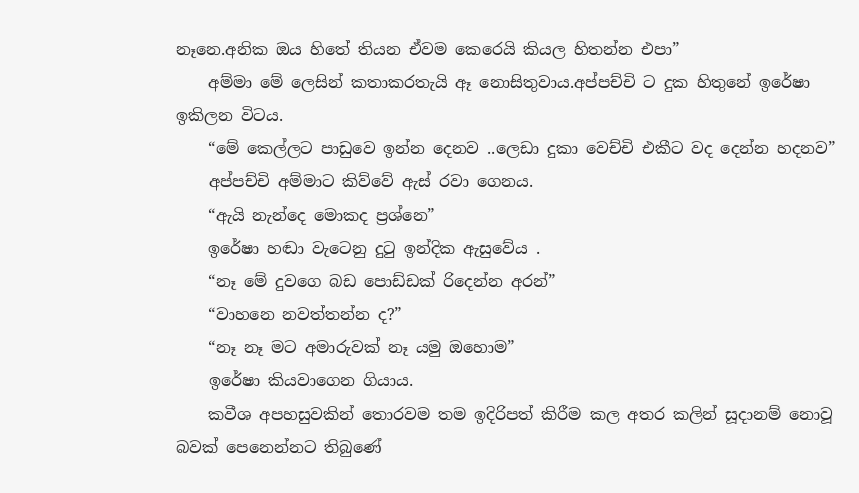නෑනෙ.අනික ඔය හිතේ තියන ඒවම කෙරෙයි කියල හිතන්න එපා”
    අම්මා මේ ලෙසින් කතාකරතැයි ඈ නොසිතුවාය.අප්පච්චි ට දුක හිතුනේ ඉරේෂා ඉකිලන විටය.
    “මේ කෙල්ලට පාඩුවෙ ඉන්න දෙනව ..ලෙඩා දුකා වෙච්චි එකීට වද දෙන්න හදනව”
    අප්පච්චි අම්මාට කිව්වේ ඇස් රවා ගෙනය.
    “ඇයි නැන්දෙ මොකද ප්‍රශ්නෙ”
    ඉරේෂා හඬා වැටෙනු දුටු ඉන්දික ඇසුවේය .
    “නෑ මේ දුවගෙ බඩ පොඩ්ඩක් රිදෙන්න අරන්”
    “වාහනෙ නවත්තන්න ද?”
    “නෑ නෑ මට අමාරුවක් නෑ යමු ඔහොම”
    ඉරේෂා කියවාගෙන ගියාය.
    කවීශ අපහසුවකින් තොරවම තම ඉදිරිපත් කිරීම කල අතර කලින් සූදානම් නොවූ බවක් පෙනෙන්නට තිබුණේ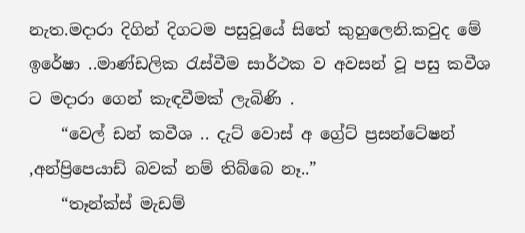නැත.මදාරා දිගින් දිගටම පසුවූයේ සිතේ කුහුලෙනි.කවුද මේ ඉරේෂා ..මාණ්ඩලික රැස්වීම සාර්ථක ව අවසන් වූ පසු කවීශ ට මදාරා ගෙන් කැඳවීමක් ලැබිණි .
    “වෙල් ඩන් කවීශ .. දැට් වොස් අ ග්‍රේට් ප්‍රසන්ටේෂන් ,අන්ප්‍රිපෙයාඩ් බවක් නම් තිබ්බෙ නෑ..”
    “තෑන්ක්ස් මැඩම්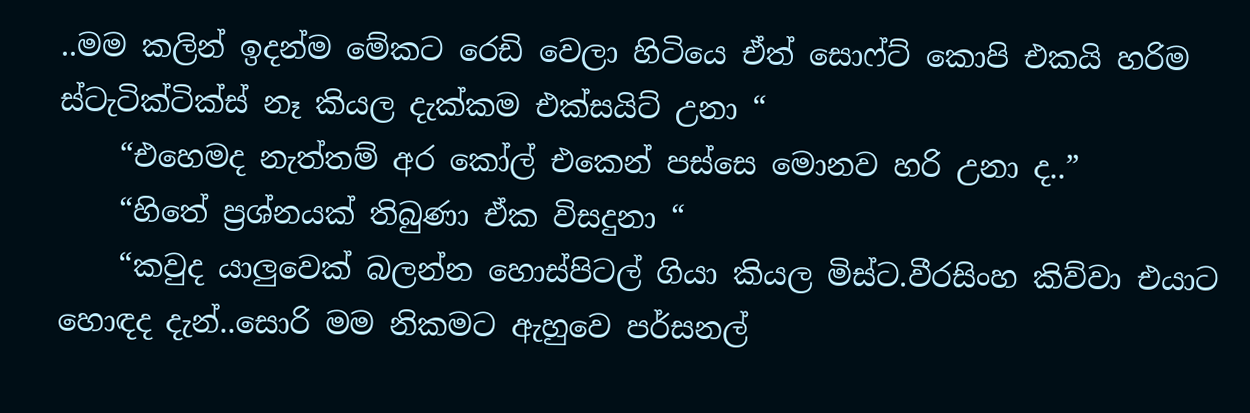..මම කලින් ඉදන්ම මේකට රෙඩි වෙලා හිටියෙ ඒත් සොෆ්ට් කොපි එකයි හරිම ස්ටැටික්ටික්ස් නෑ කියල දැක්කම එක්සයිට් උනා “
    “එහෙමද නැත්තම් අර කෝල් එකෙන් පස්සෙ මොනව හරි උනා ද..”
    “හිතේ ප්‍රශ්නයක් තිබුණා ඒක විසදුනා “
    “කවුද යාලුවෙක් බලන්න හොස්පිටල් ගියා කියල මිස්ට.වීරසිංහ කිව්වා එයාට හොඳද දැන්..සොරි මම නිකමට ඇහුවෙ පර්සනල්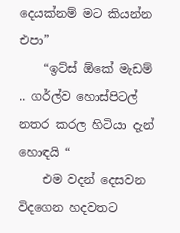දෙයක්නම් මට කියන්න එපා”
    “ඉට්ස් ඕකේ මැඩම් .. ගර්ල්ව හොස්පිටල් නතර කරල හිටියා දැන් හොඳයි “
    එම වදන් දෙසවන විදගෙන හදවතට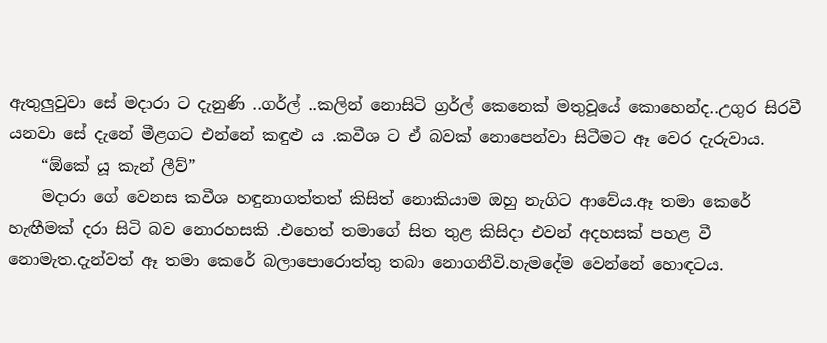ඇතුලුවුවා සේ මදාරා ට දැනුණි ..ගර්ල් ..කලින් නොසිටි ග්‍රර්ල් කෙනෙක් මතුවූයේ කොහෙන්ද..උගුර සිරවී යනවා සේ දැනේ මීළගට එන්නේ කඳුළු ය .කවීශ ට ඒ බවක් නොපෙන්වා සිටීමට ඈ වෙර දැරුවාය.
    “ඕකේ යූ කැන් ලීව්”
    මදාරා ගේ වෙනස කවීශ හඳුනාගත්තත් කිසිත් නොකියාම ඔහු නැගිට ආවේය.ඈ තමා කෙරේ හැඟීමක් දරා සිටි බව නොරහසකි .එහෙත් තමාගේ සිත තුළ කිසිදා එවන් අදහසක් පහළ වී නොමැත.දැන්වත් ඈ තමා කෙරේ බලාපොරොත්තු තබා නොගනීවි.හැමදේම වෙන්නේ හොඳටය.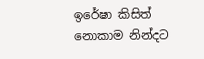ඉරේෂා කිසිත් නොකාම නින්දට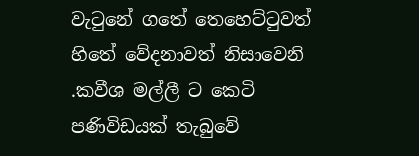වැටුනේ ගතේ තෙහෙට්ටුවත් හිතේ වේදනාවත් නිසාවෙනි .කවීශ මල්ලී ට කෙටි පණිවිඩයක් තැබුවේ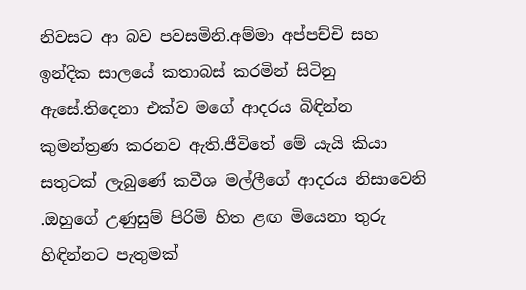නිවසට ආ බව පවසමිනි.අම්මා අප්පච්චි සහ ඉන්දික සාලයේ කතාබස් කරමින් සිටිනු ඇසේ.තිදෙනා එක්ව මගේ ආදරය බිඳින්න කුමන්ත්‍රණ කරනව ඇති.ජීවිතේ මේ යැයි කියා සතුටක් ලැබුණේ කවීශ මල්ලීගේ ආදරය නිසාවෙනි .ඔහුගේ උණුසුම් පිරිමි හිත ළඟ මියෙනා තුරු හිඳින්නට පැතුමක්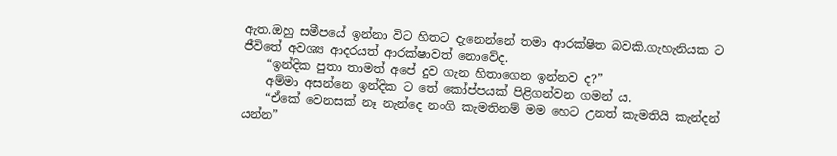ඇත.ඔහු සමීපයේ ඉන්නා විට හිතට දැනෙන්නේ තමා ආරක්ෂිත බවකි.ගැහැනියක ට ජීවිතේ අවශ්‍ය ආදරයත් ආරක්ෂාවත් නොවේද.
    “ඉන්දික පුතා තාමත් අපේ දුව ගැන හිතාගෙන ඉන්නව ද?”
    අම්මා අසන්නෙ ඉන්දික ට තේ කෝප්පයක් පිළිගන්වන ගමන්‍ ය.
    “ඒකේ වෙනසක් නෑ නැන්දෙ නංගි කැමතිනම් මම හෙට උනත් කැමතියි කැන්දන් යන්න”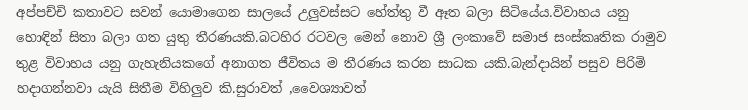අප්පච්චි කතාවට සවන් යොමාගෙන සාලයේ උලුවස්සට හේත්තු වී ඈත බලා සිටියේය.විවාහය යනු හොඳින් සිතා බලා ගත යුතු තීරණයකි.බටහිර රටවල මෙන් නොව ශ්‍රී ලංකාවේ සමාජ සංස්කෘතික රාමුව තුළ විවාහය යනු ගැහැනියකගේ අනාගත ජීවිතය ම තීරණය කරන සාධක යකි.බැන්දායින් පසුව පිරිමි හදාගන්නවා යැයි සිතීම විහිලුව කි.සුරාවත් ,වෛශ්‍යාවත්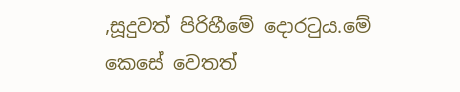,සූදුවත් පිරිහීමේ දොරටුය.මේ කෙසේ වෙතත්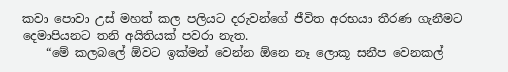කවා පොවා උස් මහත් කල පලියට දරුවන්ගේ ජීවිත අරභයා තීරණ ගැනීමට දෙමාපියනට තනි අයිතියක් පවරා නැත.
    “මේ කලබලේ ඕවට ඉක්මන් වෙන්න ඕනෙ නෑ ලොකූ සනීප වෙනකල්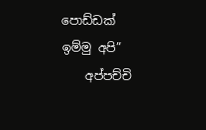පොඩ්ඩක් ඉම්මු අපි”
    අප්පච්චි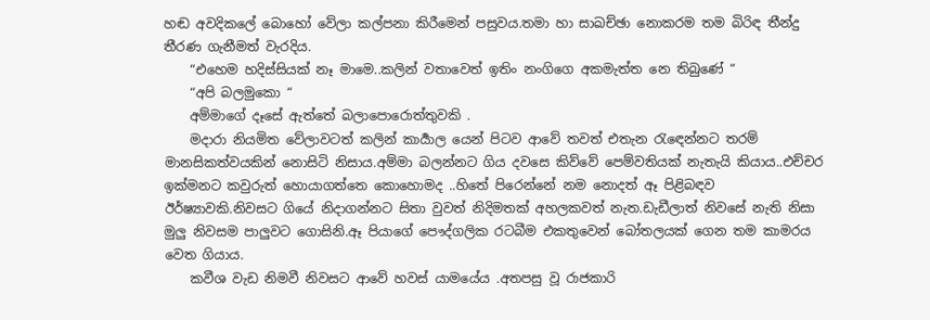හඬ අවදිකලේ බොහෝ වේලා කල්පනා කිරීමෙන් පසුවය.තමා හා සාඛච්ඡා නොකරම තම බිරිඳ තීන්දු තීරණ ගැනීමත් වැරදිය.
    “එහෙම හදිස්සියක් නෑ මාමෙ..කලින් වතාවෙත් ඉතිං නංගිගෙ අකමැත්ත නෙ තිබුණේ “
    “අපි බලමුකො “
    අම්මාගේ දෑසේ ඇත්තේ බලාපොරොත්තුවකි .
    මදාරා නියමිත වේලාවටත් කලින් කාර්‍යාල යෙන් පිටව ආවේ තවත් එතැන රැඳෙන්නට තරම් මානසිකත්වයකින් නොසිටි නිසාය.අම්මා බලන්නට ගිය දවසෙ කිව්වේ පෙම්වතියක් නැතැයි කියාය..එච්චර ඉක්මනට කවුරුත් හොයාගත්තෙ කොහොමද ..හිතේ පිරෙන්නේ නම නොදත් ඈ පිළිබඳව ඊර්ෂ්‍යාවකි.නිවසට ගියේ නිදාගන්නට සිතා වුවත් නිදිමතක් අහලකවත් නැත.ඩැඩීලාත් නිවසේ නැති නිසා මුලු නිවසම පාලුවට ගොසිනි.ඈ පියාගේ පෞද්ගලික රටබීම එකතුවෙන් බෝතලයක් ගෙන තම කාමරය වෙත ගියාය.
    කවීශ වැඩ නිමවී නිවසට ආවේ හවස් යාමයේය .අතපසු වූ රාජකාරි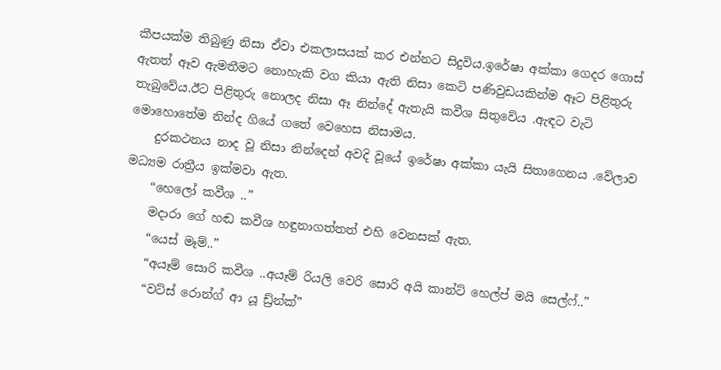කීපයක්ම තිබුණු නිසා ඒවා එකලාසයක් කර එන්නට සිදුවිය.ඉරේෂා අක්කා ගෙදර ගොස් ඇතත් ඈව ඇමතීමට නොහැකි වග කියා ඇති නිසා කෙටි පණිවුඩයකින්ම ඈට පිළිතුරු තැබුවේය.ඊට පිළිතුරු නොලද නිසා ඈ නින්දේ ඇතැයි කවීශ සිතුවේය .ඇඳට වැටි මොහොතේම නින්ද ගියේ ගතේ වෙහෙස නිසාමය.
    දුරකථනය නාද වූ නිසා නින්දෙන් අවදි වූයේ ඉරේෂා අක්කා යැයි සිතාගෙනය .වේලාව මධ්‍යම රාත්‍රීය ඉක්මවා ඇත.
    “හෙලෝ කවීශ ..”
    මදාරා ගේ හඬ කවීශ හඳුනාගත්තත් එහි වෙනසක් ඇත.
    “යෙස් මෑම්..”
    “අයෑම් සොරි කවීශ ..අයෑම් රියලි වෙරි සොරි අයි කාන්ට් හෙල්ප් මයි සෙල්ෆ්..”
    “වට්ස් රොන්ග් ආ යූ ඩ්‍ර්න්ක්”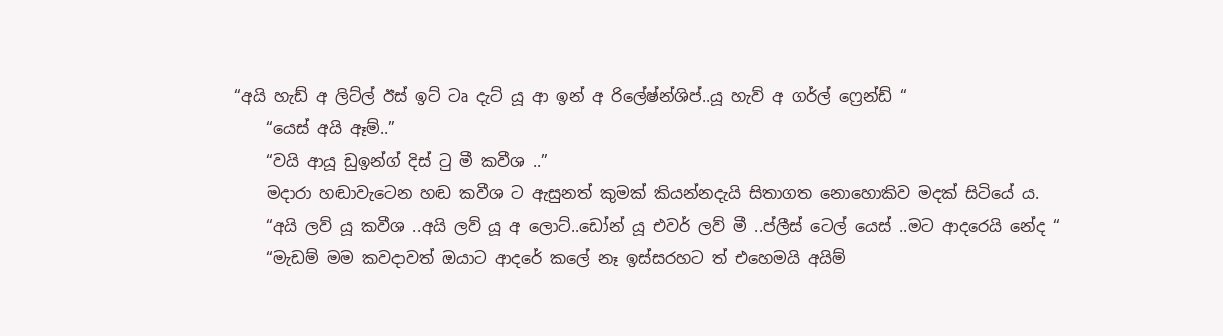“අයි හැඩ් අ ලිට්ල් ඊස් ඉට් ටෘ දැට් යූ ආ ඉන් අ රිලේෂ්න්ශිප්..යූ හැව් අ ගර්ල් ෆ්‍රෙන්ඩ් “
    “යෙස් අයි ඈම්..”
    “වයි ආයූ ඩුඉන්ග් දිස් ටු මී කවීශ ..”
    මදාරා හඬාවැටෙන හඬ කවීශ ට ඇසුනත් කුමක් කියන්නදැයි සිතාගත නොහොකිව මදක් සිටියේ ය.
    “අයි ලව් යූ කවීශ ..අයි ලව් යූ අ ලොට්..ඩෝන් යූ එවර් ලව් මී ..ප්ලීස් ටෙල් යෙස් ..මට ආදරෙයි නේද “
    “මැඩම් මම කවදාවත් ඔයාට ආදරේ කලේ නෑ ඉස්සරහට ත් එහෙමයි අයිම්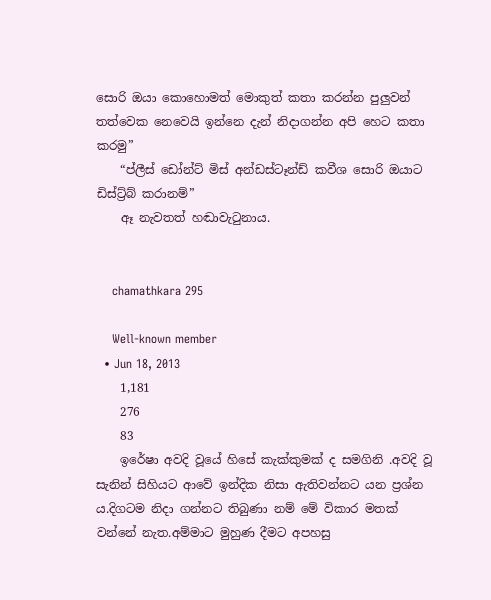සොරි ඔයා කොහොමත් මොකුත් කතා කරන්න පුලුවන් තත්වෙක නෙවෙයි ඉන්නෙ දැන් නිදාගන්න අපි හෙට කතා කරමු”
    “ප්ලීස් ඩෝන්ට් මිස් අන්ඩස්ටෑන්ඩ් කවීශ සොරි ඔයාට ඩිස්ට්‍ර්බ් කරානම්”
    ඈ නැවතත් හඬාවැටුනාය.


    chamathkara 295

    Well-known member
  • Jun 18, 2013
    1,181
    276
    83
    ඉරේෂා අවදි වූයේ හිසේ කැක්කුමක් ද සමගිනි .අවදි වූ සැනින් සිහියට ආවේ ඉන්දික නිසා ඇතිවන්නට යන ප්‍රශ්න ය.දිගටම නිදා ගන්නට තිබුණා නම් මේ විකාර මතක් වන්නේ නැත.අම්මාට මුහුණ දීමට අපහසු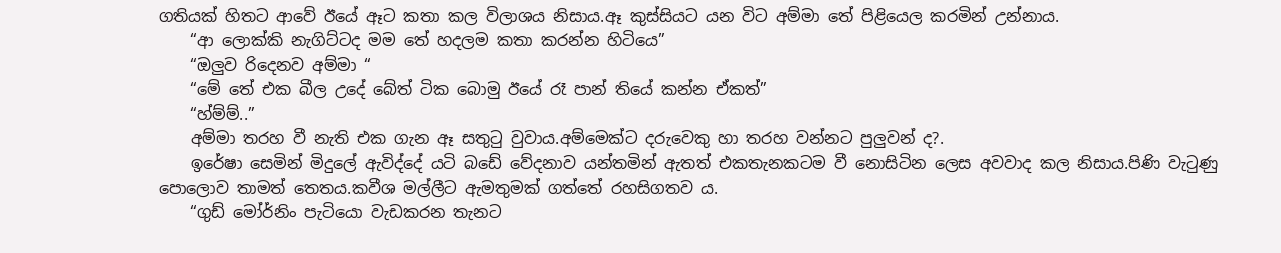ගතියක් හිතට ආවේ ඊයේ ඈට කතා කල විලාශය නිසාය.ඈ කුස්සියට යන විට අම්මා තේ පිළියෙල කරමින් උන්නාය.
    “ආ ලොක්කි නැගිට්ටද මම තේ හදලම කතා කරන්න හිටියෙ”
    “ඔලුව රිදෙනව අම්මා “
    “මේ තේ එක බීල උදේ බේත් ටික බොමු ඊයේ රෑ පාන් තියේ කන්න ඒකත්”
    “හ්ම්ම්..”
    අම්මා තරහ වී නැති එක ගැන ඈ සතුටු වුවාය.අම්මෙක්ට දරුවෙකු හා තරහ වන්නට පුලුවන් ද?.
    ඉරේෂා සෙමින් මිදුලේ ඇවිද්දේ යටි බඩේ වේදනාව යන්තමින් ඇතත් එකතැනකටම වී නොසිටින ලෙස අවවාද කල නිසාය.පිණි වැටුණු පොලොව තාමත් තෙතය.කවීශ මල්ලීට ඇමතුමක් ගත්තේ රහසිගතව ය.
    “ගුඩ් මෝර්නිං පැටියො වැඩකරන තැනට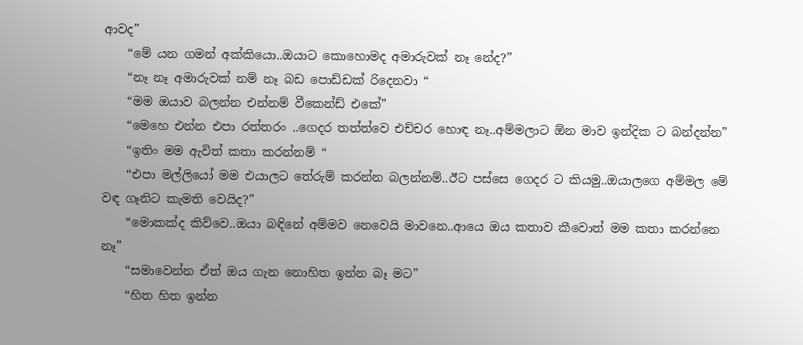ආවද”
    “මේ යන ගමන් අක්කියො..ඔයාට කොහොමද අමාරුවක් නෑ නේද?”
    “නෑ නෑ අමාරුවක් නම් නෑ බඩ පොඩ්ඩක් රිදෙනවා “
    “මම ඔයාව බලන්න එන්නම් වීකෙන්ඩ් එකේ”
    “මෙහෙ එන්න එපා රත්තරං ..ගෙදර තත්ත්වෙ එච්චර හොඳ නෑ..අම්මලාට ඕන මාව ඉන්දික ට බන්දන්න”
    “ඉතිං මම ඇවිත් කතා කරන්නම් “
    “එපා මල්ලියෝ මම එයාලට තේරුම් කරන්න බලන්නම්..ඊට පස්සෙ ගෙදර ට කියමු..ඔයාලගෙ අම්මල මේ වඳ ගෑනිට කැමති වෙයිද?”
    “මොකක්ද කිව්වෙ..ඔයා බඳිනේ අම්මව නෙවෙයි මාවනෙ..ආයෙ ඔය කතාව කීවොත් මම කතා කරන්නෙ නෑ”
    “සමාවෙන්න ඒත් ඔය ගැන නොහිත ඉන්න බෑ මට”
    “හිත හිත ඉන්න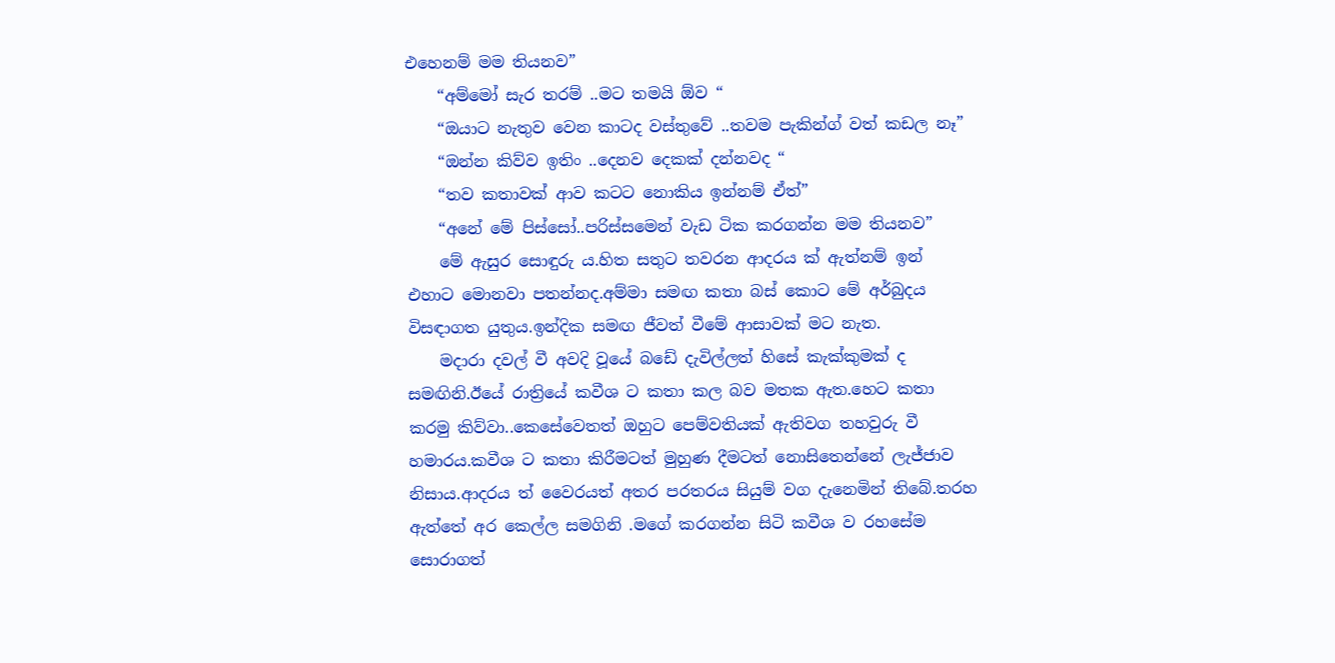එහෙනම් මම තියනව”
    “අම්මෝ සැර තරම් ..මට තමයි ඕව “
    “ඔයාට නැතුව වෙන කාටද වස්තුවේ ..තවම පැකින්ග් වත් කඩල නෑ”
    “ඔන්න කිව්ව ඉතිං ..දෙනව දෙකක් දන්නවද “
    “තව කතාවක් ආව කටට නොකිය ඉන්නම් ඒත්”
    “අනේ මේ පිස්සෝ..පරිස්සමෙන් වැඩ ටික කරගන්න මම තියනව”
    මේ ඇසුර සොඳුරු ය.හිත සතුට තවරන ආදරය ක් ඇත්නම් ඉන් එහාට මොනවා පතන්නද.අම්මා සමඟ කතා බස් කොට මේ අර්බුදය විසඳාගත යුතුය.ඉන්දික සමඟ ජීවත් වීමේ ආසාවක් මට නැත.
    මදාරා දවල් වී අවදි වූයේ බඩේ දැවිල්ලත් හිසේ කැක්කුමක් ද සමඟිනි.ඊයේ රාත්‍රියේ කවීශ ට කතා කල බව මතක ඇත.හෙට කතා කරමු කිව්වා..කෙසේවෙතත් ඔහුට පෙම්වතියක් ඇතිවග තහවුරු වී හමාරය.කවීශ ට කතා කිරීමටත් මුහුණ දීමටත් නොසිතෙන්නේ ලැජ්ජාව නිසාය.ආදරය ත් වෛරයත් අතර පරතරය සියුම් වග දැනෙමින් තිබේ.තරහ ඇත්තේ අර කෙල්ල සමගිනි .මගේ කරගන්න සිටි කවීශ ව රහසේම සොරාගත්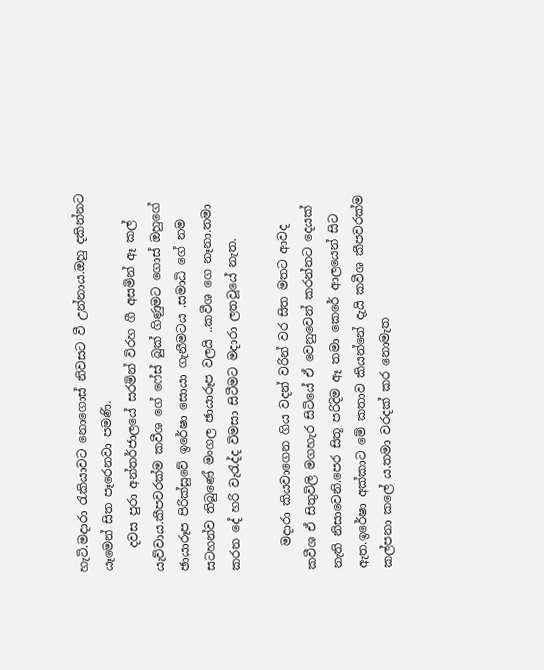හැටි.මදාරා රැකියාවට නොගොස් නිවසට වී උන්නාය.ඔහු දකින්නට යෑමෙන් සිත පෑරෙනවා පමණි.
    දවස පුරා අන්තර්ජාලයේ සරමින් විරහ ගී අසමින් ඈ කල් යැව්වාය.කීපවරක්ම කවීශ ගේ ෆේස් බුක් ගිණුමට ගොස් ඔහුගේ ඡායාරූප පිරික්සුවේ ඉරේෂා සොයා ගැනීමටය .සමාධි ගේ නම සටහන්ව තිබුණේ මංගල ඡායාරූප වලයි ..කවීශ ගෙ නෑනා.තමා කරන දේ හරි වැරැද්ද විමසා සිටීමට මදාරා ලතවූයේ නැත.

    මදාරා කියවාගෙන ගිය වදන් වරින් වර සිත මතට ආවද කවීශ ඒ සිතුවිලි මගහැර සිටියේ ඒ වෙනුවෙන් කරන්නට දෙයක් නැති නිසාවෙනි.පෙර සිතූ පරිදිම ඈ තමා කෙරේ ආලයෙන් සිට ඇත.ඉරේෂා අක්කාට මේ කතාව කියන්නේ දැයි කවීශ කීපවරක්ම කල්පනා කලේ ය.තමා වරදක් කර නොමැත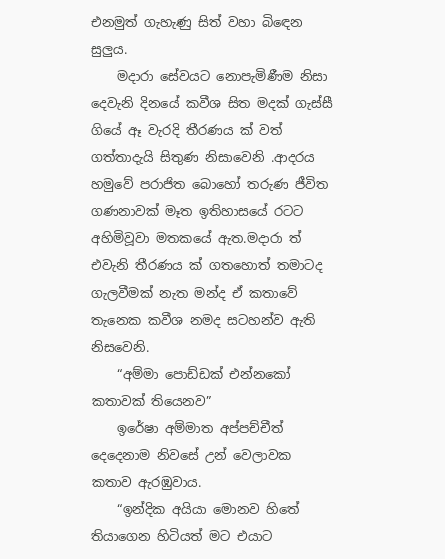එනමුත් ගැහැණු සිත් වහා බිඳෙන සුලුය.
    මදාරා සේවයට නොපැමිණීම නිසා දෙවැනි දිනයේ කවීශ සිත මදක් ගැස්සී ගියේ ඈ වැරදි තීරණය ක් වත් ගත්තාදැයි සිතුණ නිසාවෙනි .ආදරය හමුවේ පරාජිත බොහෝ තරුණ ජීවිත ගණනාවක් මෑත ඉතිහාසයේ රටට අහිමිවූවා මතකයේ ඇත.මදාරා ත් එවැනි තීරණය ක් ගතහොත් තමාටද ගැලවීමක් නැත මන්ද ඒ කතාවේ තැනෙක කවීශ නමද සටහන්ව ඇති නිසවෙනි.
    “අම්මා පොඩ්ඩක් එන්නකෝ කතාවක් තියෙනව”
    ඉරේෂා අම්මාත අප්පච්චීත් දෙදෙනාම නිවසේ උන් වෙලාවක කතාව ඇරඹුවාය.
    “ඉන්දික අයියා මොනව හිතේ තියාගෙන හිටියත් මට එයාට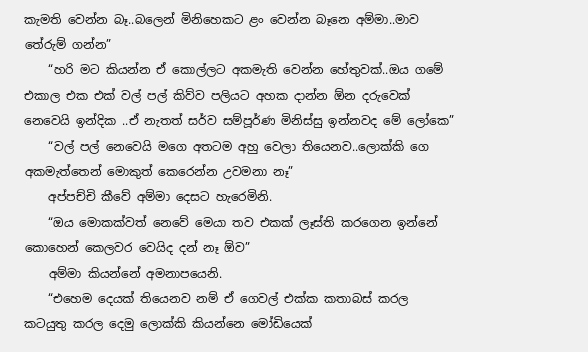කැමති වෙන්න බෑ..බලෙන් මිනිහෙකට ළං වෙන්න බෑනෙ අම්මා..මාව තේරුම් ගන්න”
    “හරි මට කියන්න ඒ කොල්ලට අකමැති වෙන්න හේතුවක්..ඔය ගමේ එකාල එක එක් වල් පල් කිව්ව පලියට අහක දාන්න ඕන දරුවෙක් නෙවෙයි ඉන්දික ..ඒ නැතත් සර්ව සම්පූර්ණ මිනිස්සු ඉන්නවද මේ ලෝකෙ”
    “වල් පල් නෙවෙයි මගෙ අතටම අහු වෙලා තියෙනව..ලොක්කි ගෙ අකමැත්තෙන් මොකුත් කෙරෙන්න උවමනා නෑ”
    අප්පච්චි කීවේ අම්මා දෙසට හැරෙමිනි.
    “ඔය මොකක්වත් නෙවේ මෙයා තව එකක් ලෑස්ති කරගෙන ඉන්නේ කොහෙන් කෙලවර වෙයිද දන් නෑ ඕව”
    අම්මා කියන්නේ අමනාපයෙනි.
    “එහෙම දෙයක් තියෙනව නම් ඒ ගෙවල් එක්ක කතාබස් කරල කටයුතු කරල දෙමු ලොක්කි කියන්නෙ මෝඩියෙක්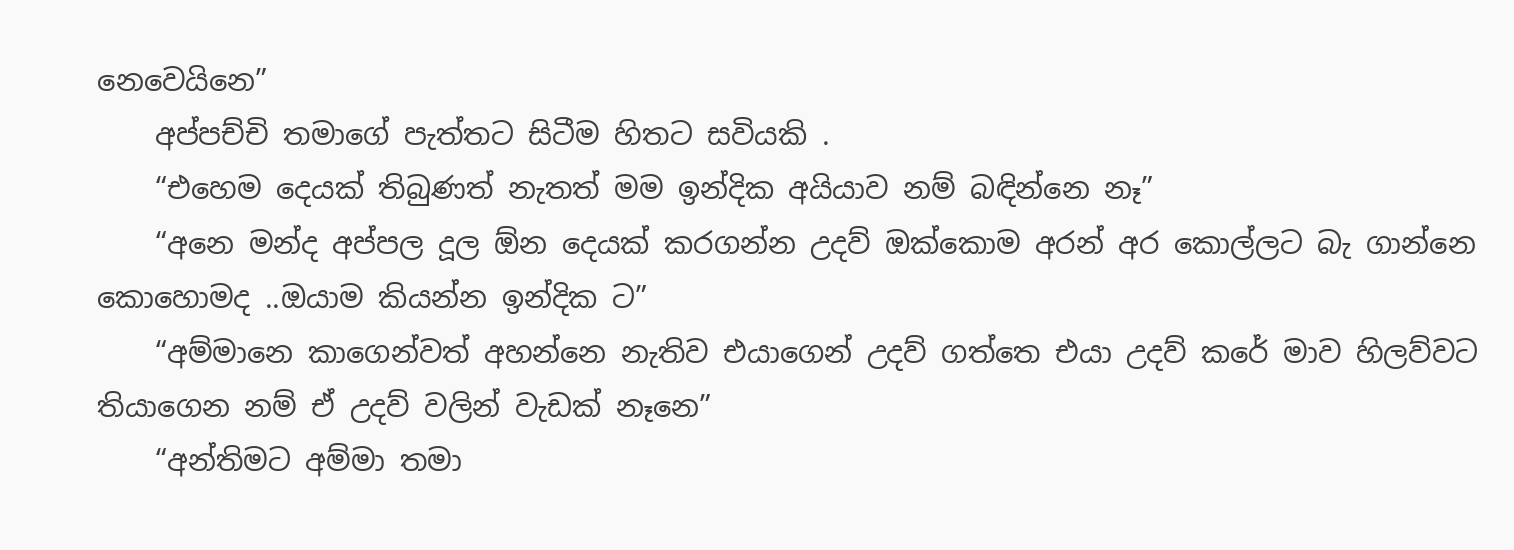නෙවෙයිනෙ”
    අප්පච්චි තමාගේ පැත්තට සිටීම හිතට සවියකි .
    “එහෙම දෙයක් තිබුණත් නැතත් මම ඉන්දික අයියාව නම් බඳින්නෙ නෑ”
    “අනෙ මන්ද අප්පල දූල ඕන දෙයක් කරගන්න උදව් ඔක්කොම අරන් අර කොල්ලට බැ ගාන්නෙ කොහොමද ..ඔයාම කියන්න ඉන්දික ට”
    “අම්මානෙ කාගෙන්වත් අහන්නෙ නැතිව එයාගෙන් උදව් ගත්තෙ එයා උදව් කරේ මාව හිලව්වට තියාගෙන නම් ඒ උදව් වලින් වැඩක් නෑනෙ”
    “අන්තිමට අම්මා තමා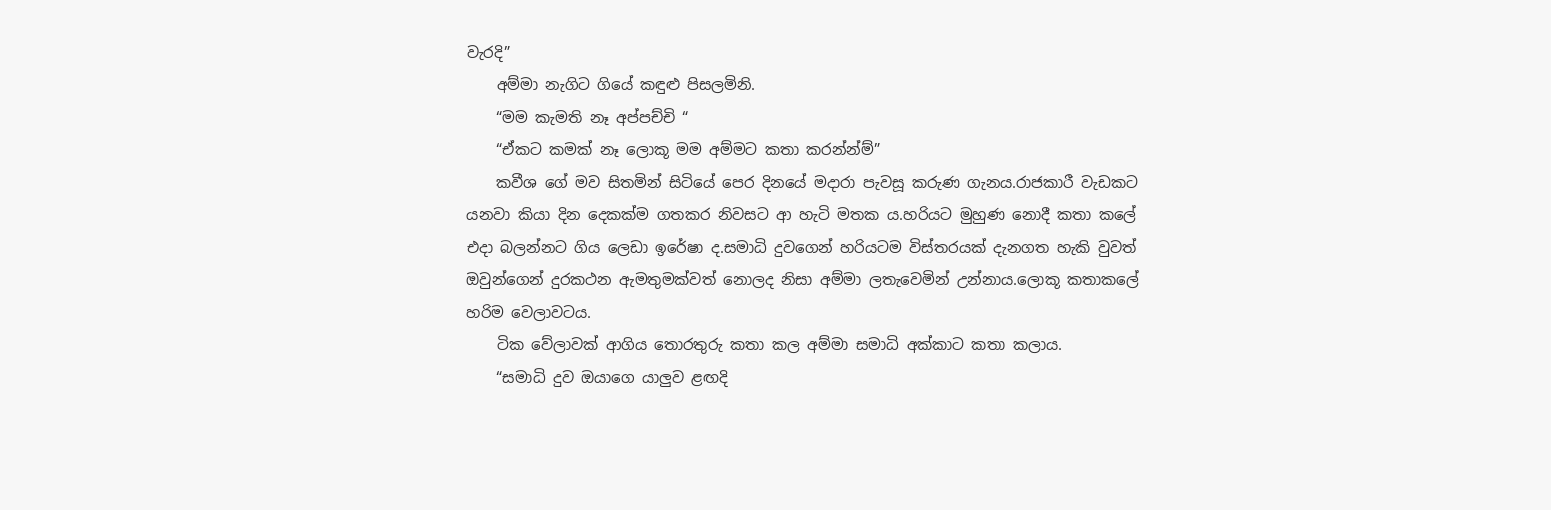වැරදි”
    අම්මා නැගිට ගියේ කඳුළු පිසලමිනි.
    “මම කැමති නෑ අප්පච්චි “
    “ඒකට කමක් නෑ ලොකූ මම අම්මට කතා කරන්න්ම්”
    කවීශ ගේ මව සිතමින් සිටියේ පෙර දිනයේ මදාරා පැවසූ කරුණ ගැනය.රාජකාරී වැඩකට යනවා කියා දින දෙකක්ම ගතකර නිවසට ආ හැටි මතක ය.හරියට මුහුණ නොදී කතා කලේ එදා බලන්නට ගිය ලෙඩා ඉරේෂා ද.සමාධි දුවගෙන් හරියටම විස්තරයක් දැනගත හැකි වුවත් ඔවුන්ගෙන් දුරකථන ඇමතුමක්වත් නොලද නිසා අම්මා ලතැවෙමින් උන්නාය.ලොකූ කතාකලේ හරිම වෙලාවටය.
    ටික වේලාවක් ආගිය තොරතුරු කතා කල අම්මා සමාධි අක්කාට කතා කලාය.
    “සමාධි දුව ඔයාගෙ යාලුව ළඟදි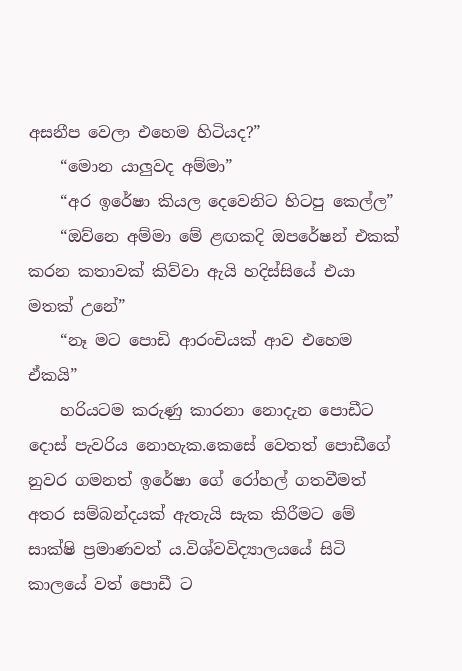අසනීප වෙලා එහෙම හිටියද?”
    “මොන යාලුවද අම්මා”
    “අර ඉරේෂා කියල දෙවෙනිට හිටපු කෙල්ල”
    “ඔව්නෙ අම්මා මේ ළඟකදි ඔපරේෂන් එකක් කරන කතාවක් කිව්වා ඇයි හදිස්සියේ එයා මතක් උනේ”
    “නෑ මට පොඩි ආරංචියක් ආව එහෙම ඒකයි”
    හරියටම කරුණු කාරනා නොදැන පොඩීට දොස් පැවරිය නොහැක.කෙසේ වෙතත් පොඩීගේ නුවර ගමනත් ඉරේෂා ගේ රෝහල් ගතවීමත් අතර සම්බන්දයක් ඇතැයි සැක කිරීමට මේ සාක්ෂි ප්‍රමාණවත් ය.විශ්වවිද්‍යාලයයේ සිටි කාලයේ වත් පොඩී ට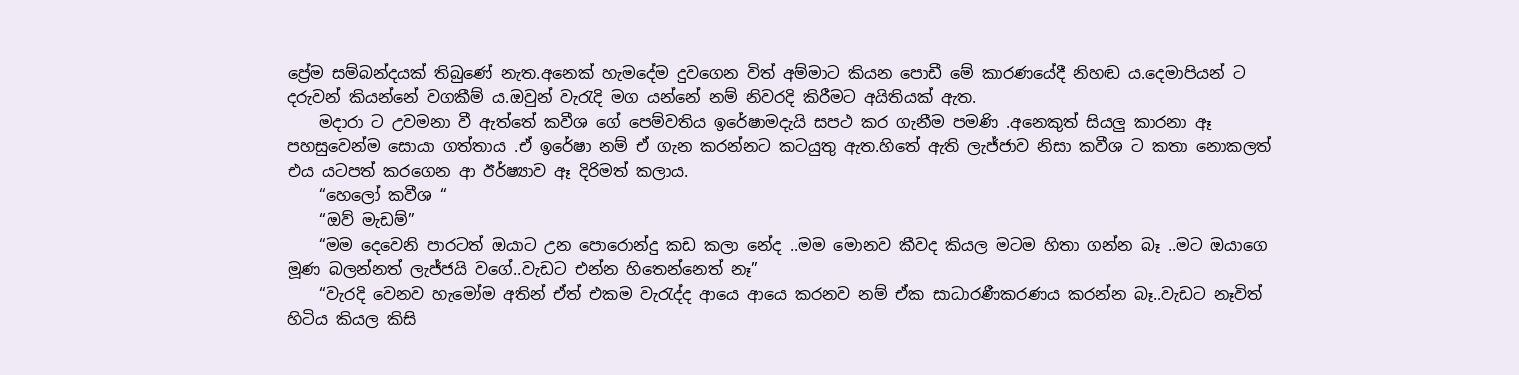ප්‍රේම සම්බන්දයක් තිබුණේ නැත.අනෙක් හැමදේම දුවගෙන විත් අම්මාට කියන පොඩී මේ කාරණයේදී නිහඬ ය.දෙමාපියන් ට දරුවන් කියන්නේ වගකීම්‍ ය.ඔවුන් වැරැදි මග යන්නේ නම් නිවරදි කිරීමට අයිතියක් ඇත.
    මදාරා ට උවමනා වී ඇත්තේ කවීශ ගේ පෙම්වතිය ඉරේෂාමදැයි සපථ කර ගැනීම පමණි .අනෙකුත් සියලු කාරනා ඈ පහසුවෙන්ම සොයා ගත්තාය .ඒ ඉරේෂා නම් ඒ ගැන කරන්නට කටයුතු ඇත.හිතේ ඇති ලැජ්ජාව නිසා කවීශ ට කතා නොකලත් එය යටපත් කරගෙන ආ ඊර්ෂ්‍යාව ඈ දිරිමත් කලාය.
    “හෙලෝ කවීශ “
    “ඔව් මැඩම්”
    “මම දෙවෙනි පාරටත් ඔයාට උන පොරොන්දු කඩ කලා නේද ..මම මොනව කීවද කියල මටම හිතා ගන්න බෑ ..මට ඔයාගෙ මූණ බලන්නත් ලැජ්ජයි වගේ..වැඩට එන්න හිතෙන්නෙත් නෑ”
    “වැරදි වෙනව හැමෝම අතින් ඒත් එකම වැරැද්ද ආයෙ ආයෙ කරනව නම් ඒක සාධාරණීකරණය කරන්න බෑ..වැඩට නෑවිත් හිටිය කියල කිසි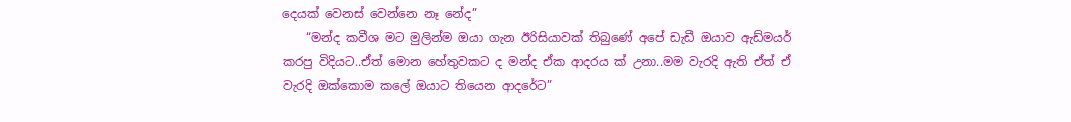දෙයක් වෙනස් වෙන්නෙ නෑ නේද”
    “මන්ද කවීශ මට මුලින්ම ඔයා ගැන ඊරිසියාවක් තිබුණේ අපේ ඩැඩී ඔයාව ඇඩ්මයර් කරපු විදියට..ඒත් මොන හේතුවකට ද මන්ද ඒක ආදරය ක් උනා..මම වැරදි ඇති ඒත් ඒ වැරදි ඔක්කොම කලේ ඔයාට තියෙන ආදරේට”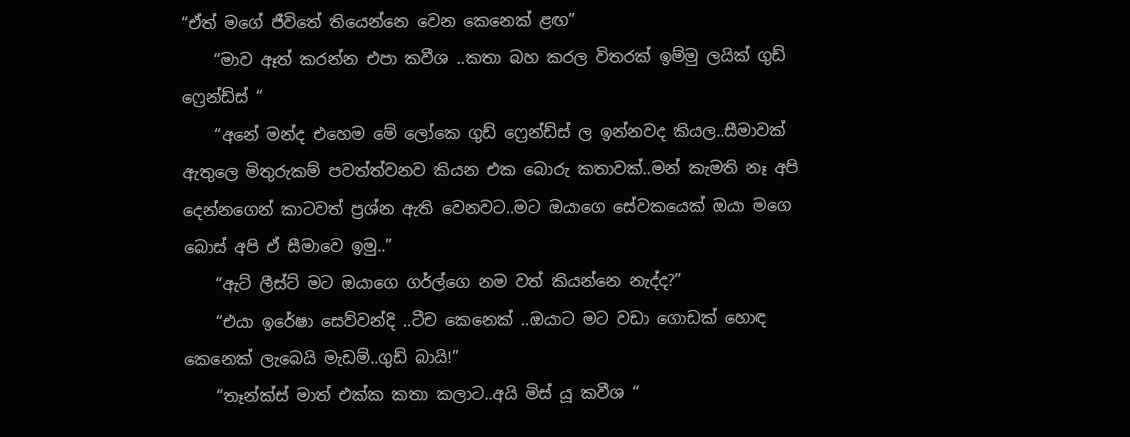“ඒත් මගේ ජීවිතේ තියෙන්නෙ වෙන කෙනෙක් ළඟ”
    “මාව ඈත් කරන්න එපා කවීශ ..කතා බහ කරල විතරක් ඉම්මු ලයික් ගුඩ් ෆ්‍රෙන්ඩ්ස් “
    “අනේ මන්ද එහෙම මේ ලෝකෙ ගුඩ් ෆ්‍රෙන්ඩ්ස් ල ඉන්නවද කියල..සීමාවක් ඇතුලෙ මිතුරුකම් පවත්ත්වනව කියන එක බොරු කතාවක්..මන් කැමති නෑ අපි දෙන්නගෙන් කාටවත් ප්‍රශ්න ඇති වෙනවට..මට ඔයාගෙ සේවකයෙක් ඔයා මගෙ බොස් අපි ඒ සීමාවෙ ඉමු..”
    “ඇට් ලීස්ට් මට ඔයාගෙ ගර්ල්ගෙ නම වත් කියන්නෙ නැද්ද?”
    “එයා ඉරේෂා සෙව්වන්දි ..ටීච කෙනෙක් ..ඔයාට මට වඩා ගොඩක් හොඳ කෙනෙක් ලැබෙයි මැඩම්..ගුඩ් බායි!”
    “තෑන්ක්ස් මාත් එක්ක කතා කලාට..අයි මිස් යූ කවීශ “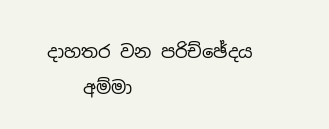දාහතර වන පරිච්ඡේදය
    අම්මා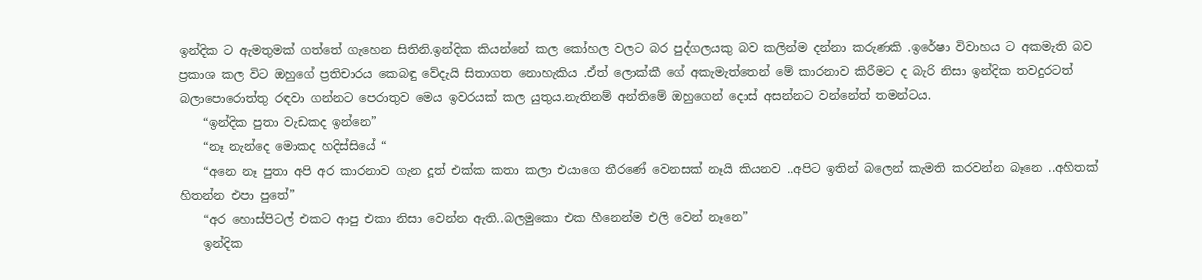ඉන්දික ට ඇමතුමක් ගත්තේ ගැහෙන සිතිනි.ඉන්දික කියන්නේ කල කෝහල වලට බර පුද්ගලයකු බව කලින්ම දන්නා කරුණකි .ඉරේෂා විවාහය ට අකමැති බව ප්‍රකාශ කල විට ඔහුගේ ප්‍රතිචාරය කෙබඳු වේදැයි සිතාගත නොහැකිය .ඒත් ලොක්කී ගේ අකැමැත්තෙන් මේ කාරනාව කිරීමට ද බැරි නිසා ඉන්දික තවදුරටත් බලාපොරොත්තු රඳවා ගන්නට පෙරාතුව මෙය ඉවරයක් කල යුතුය.නැතිනම් අන්තිමේ ඔහුගෙන් දොස් අසන්නට වන්නේත් තමන්ටය.
    “ඉන්දික පුතා වැඩකද ඉන්නෙ”
    “නෑ නැන්දෙ මොකද හදිස්සියේ “
    “අනෙ නෑ පුතා අපි අර කාරනාව ගැන දූත් එක්ක කතා කලා එයාගෙ තීරණේ වෙනසක් නෑයි කියනව ..අපිට ඉතින් බලෙන් කැමති කරවන්න බෑනෙ ..අහිතක් හිතන්න එපා පුතේ”
    “අර හොස්පිටල් එකට ආපු එකා නිසා වෙන්න ඇති..බලමුකො එක හීනෙන්ම එලි වෙන් නෑනෙ”
    ඉන්දික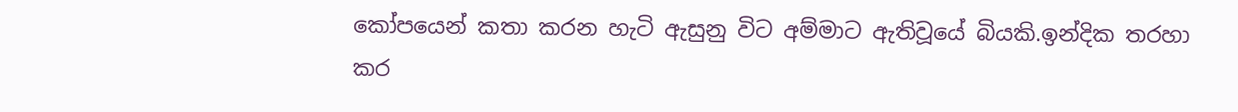කෝපයෙන් කතා කරන හැටි ඇසුනු විට අම්මාට ඇතිවූයේ බියකි.ඉන්දික තරහා කර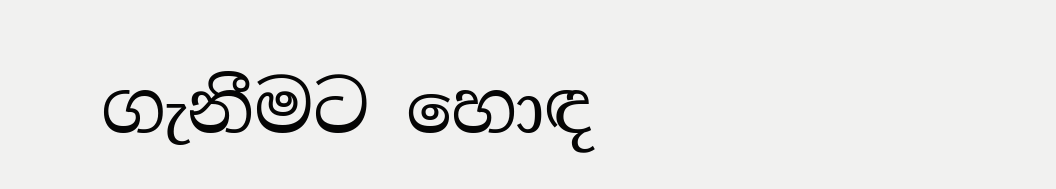ගැනීමට හොඳ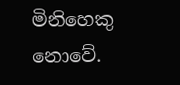මිනිහෙකු නොවේ.